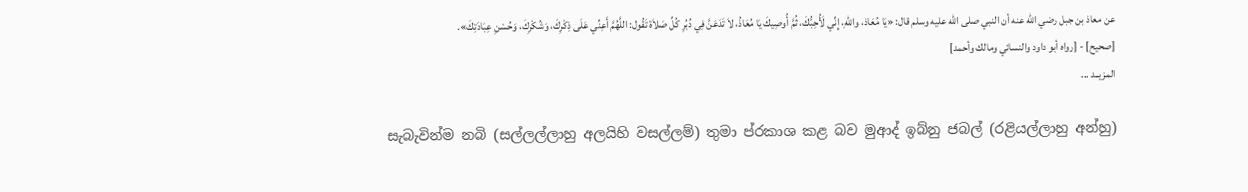عن معاذ بن جبل رضي الله عنه أن النبي صلى الله عليه وسلم قال: «يَا مُعَاذ، واللهِ، إِنِّي لَأُحِبُّكَ، ثُمَّ أُوصِيكَ يَا مُعَاذُ، لاَ تَدَعَنَّ فِي دُبُرِ كُلِّ صَلاَة تَقُول: اللَّهُمَّ أَعِنِّي عَلَى ذِكْرِكَ، وَشُكْرِكَ، وَحُسْنِ عِبَادَتِكَ».
[صحيح] - [رواه أبو داود والنسائي ومالك وأحمد]
المزيــد ...

සැබැවින්ම නබි (සල්ලල්ලාහු අලයිහි වසල්ලම්) තුමා ප්රකාශ කළ බව මුආද් ඉබ්නු ජබල් (රළියල්ලාහු අන්හු)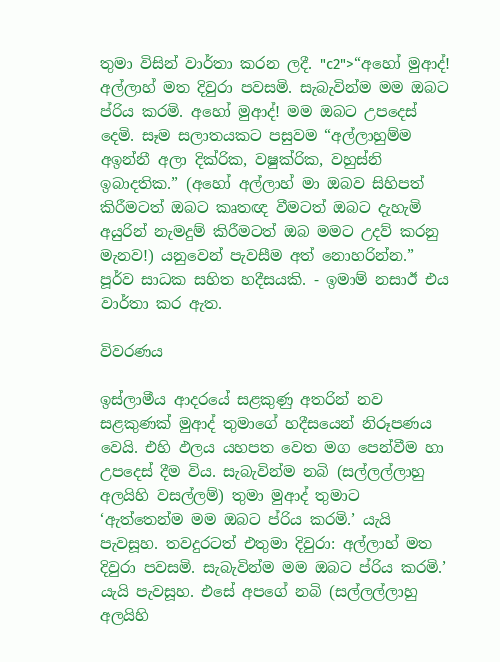තුමා විසින් වාර්තා කරන ලදී. "c2">“අහෝ මුආද්! අල්ලාහ් මත දිවුරා පවසමි. සැබැවින්ම මම ඔබට ප්රිය කරමි. අහෝ මුආද්! මම ඔබට උපදෙස් දෙමි. සෑම සලාතයකට පසුවම “අල්ලාහුම්ම අඉන්නී අලා දික්රික, වෂුක්රික, වහුස්නි ඉබාදතික.” (අහෝ අල්ලාහ් මා ඔබව සිහිපත් කිරීමටත් ඔබට කෘතඥ වීමටත් ඔබට දැහැමි අයුරින් නැමදුම් කිරීමටත් ඔබ මමට උදව් කරනු මැනව!) යනුවෙන් පැවසීම අත් නොහරින්න.”
පූර්ව සාධක සහිත හදීසයකි. - ඉමාම් නසාඊ එය වාර්තා කර ඇත.

විවරණය

ඉස්ලාමීය ආදරයේ සළකුණු අතරින් නව සළකුණක් මුආද් තුමාගේ හදීසයෙන් නිරූපණය වෙයි. එහි ඵලය යහපත වෙත මග පෙන්වීම හා උපදෙස් දීම විය. සැබැවින්ම නබි (සල්ලල්ලාහු අලයිහි වසල්ලම්) තුමා මුආද් තුමාට ‘ඇත්තෙන්ම මම ඔබට ප්රිය කරමි.’ යැයි පැවසූහ. තවදුරටත් එතුමා දිවුරා: අල්ලාහ් මත දිවුරා පවසමි. සැබැවින්ම මම ඔබට ප්රිය කරමි.’ යැයි පැවසූහ. එසේ අපගේ නබි (සල්ලල්ලාහු අලයිහි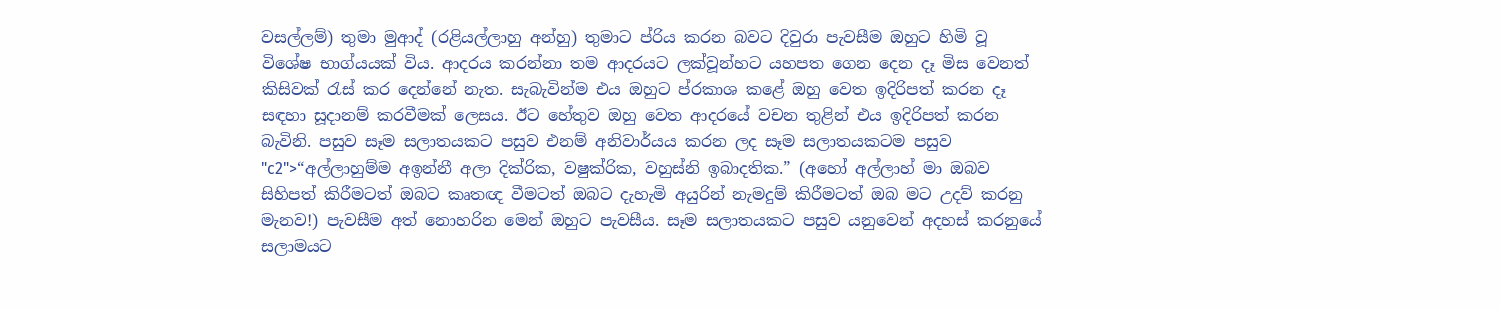වසල්ලම්) තුමා මුආද් (රළියල්ලාහු අන්හු) තුමාට ප්රිය කරන බවට දිවුරා පැවසීම ඔහුට හිමි වූ විශේෂ භාග්යයක් විය. ආදරය කරන්නා තම ආදරයට ලක්වූන්හට යහපත ගෙන දෙන දෑ මිස වෙනත් කිසිවක් රැස් කර දෙන්නේ නැත. සැබැවින්ම එය ඔහුට ප්රකාශ කළේ ඔහු වෙත ඉදිරිපත් කරන දෑ සඳහා සූදානම් කරවීමක් ලෙසය. ඊට හේතුව ඔහු වෙත ආදරයේ වචන තුළින් එය ඉදිරිපත් කරන බැවිනි. පසුව සෑම සලාතයකට පසුව එනම් අනිවාර්යය කරන ලද සෑම සලාතයකටම පසුව "c2">“අල්ලාහුම්ම අඉන්නී අලා දික්රික, වෂුක්රික, වහුස්නි ඉබාදතික.” (අහෝ අල්ලාහ් මා ඔබව සිහිපත් කිරීමටත් ඔබට කෘතඥ වීමටත් ඔබට දැහැමි අයුරින් නැමදුම් කිරීමටත් ඔබ මට උදව් කරනු මැනව!) පැවසීම අත් නොහරින මෙන් ඔහුට පැවසීය. සෑම සලාතයකට පසුව යනුවෙන් අදහස් කරනුයේ සලාමයට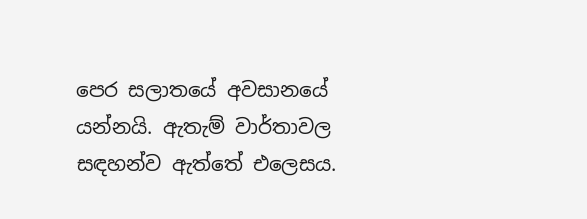පෙර සලාතයේ අවසානයේ යන්නයි. ඇතැම් වාර්තාවල සඳහන්ව ඇත්තේ එලෙසය.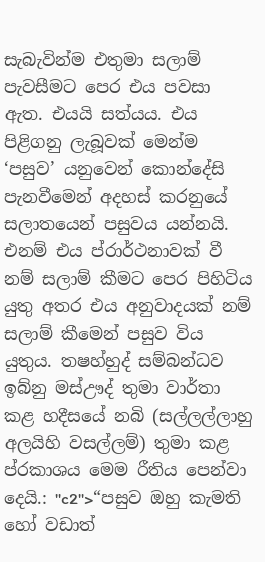සැබැවින්ම එතුමා සලාම් පැවසීමට පෙර එය පවසා ඇත. එයයි සත්යය. එය පිළිගනු ලැබූවක් මෙන්ම ‘පසුව’ යනුවෙන් කොන්දේසි පැනවීමෙන් අදහස් කරනුයේ සලාතයෙන් පසුවය යන්නයි. එනම් එය ප්රාර්ථනාවක් වී නම් සලාම් කීමට පෙර පිහිටිය යුතු අතර එය අනුවාදයක් නම් සලාම් කීමෙන් පසුව විය යුතුය. තෂහ්හුද් සම්බන්ධව ඉබ්නු මස්ඌද් තුමා වාර්තා කළ හදීසයේ නබි (සල්ලල්ලාහු අලයිහි වසල්ලම්) තුමා කළ ප්රකාශය මෙම රීතිය පෙන්වා දෙයි.: "c2">“පසුව ඔහු කැමති හෝ වඩාත්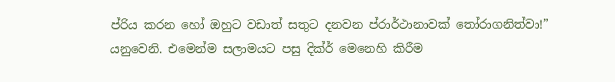ප්රිය කරන හෝ ඔහුට වඩාත් සතුට දනවන ප්රාර්ථානාවක් තෝරාගනිත්වා!” යනුවෙනි. එමෙන්ම සලාමයට පසු දික්ර් මෙනෙහි කිරීම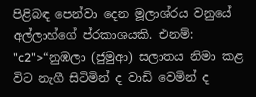පිළිබඳ පෙන්වා දෙන මූලාශ්රය වනුයේ අල්ලාහ්ගේ ප්රකාශයකි. එනම්: "c2">“නුඹලා (ජුමුආ) සලාතය නිමා කළ විට නැගී සිටිමින් ද වාඩි වෙමින් ද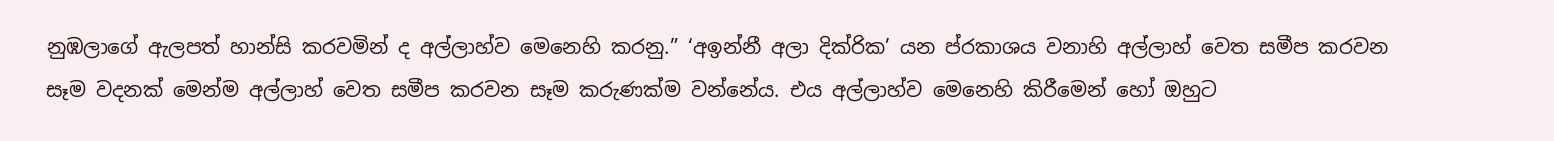නුඹලාගේ ඇලපත් හාන්සි කරවමින් ද අල්ලාහ්ව මෙනෙහි කරනු.” ‘අඉන්නී අලා දික්රික’ යන ප්රකාශය වනාහි අල්ලාහ් වෙත සමීප කරවන සෑම වදනක් මෙන්ම අල්ලාහ් වෙත සමීප කරවන සෑම කරුණක්ම වන්නේය. එය අල්ලාහ්ව මෙනෙහි කිරීමෙන් හෝ ඔහුට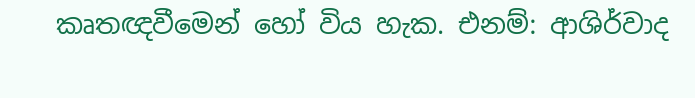කෘතඥවීමෙන් හෝ විය හැක. එනම්: ආශිර්වාද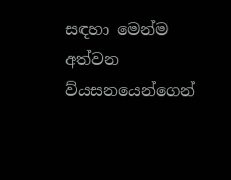සඳහා මෙන්ම අත්වන ව්යසනයෙන්ගෙන්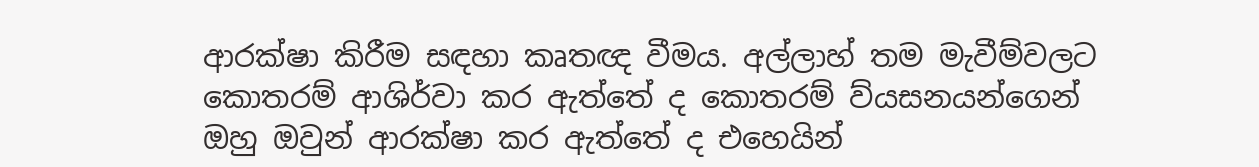ආරක්ෂා කිරීම සඳහා කෘතඥ වීමය. අල්ලාහ් තම මැවීම්වලට කොතරම් ආශිර්වා කර ඇත්තේ ද කොතරම් ව්යසනයන්ගෙන් ඔහු ඔවුන් ආරක්ෂා කර ඇත්තේ ද එහෙයින්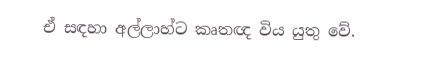ඒ සඳහා අල්ලාහ්ට කෘතඥ විය යුතු වේ.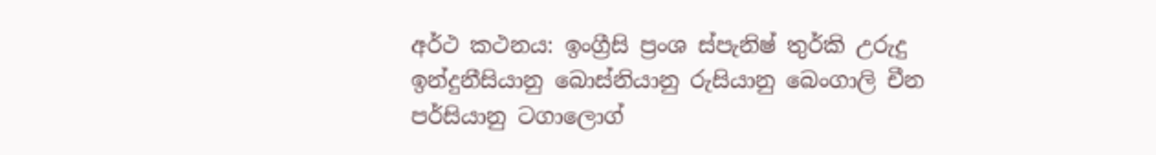අර්ථ කථනය: ඉංග්‍රීසි ප්‍රංශ ස්පැනිෂ් තුර්කි උරුදු ඉන්දුනීසියානු බොස්නියානු රුසියානු බෙංගාලි චීන පර්සියානු ටගාලොග්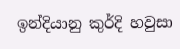ඉන්දියානු කුර්දි හවුසා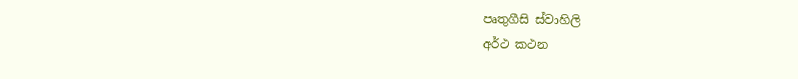පෘතුගීසි ස්වාහිලි
අර්ථ කථන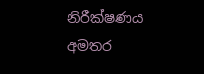නිරීක්ෂණය
අමතර